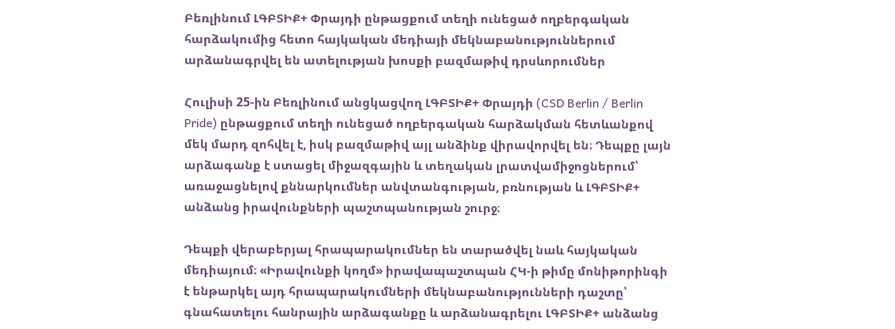Բեռլինում ԼԳԲՏԻՔ+ Փրայդի ընթացքում տեղի ունեցած ողբերգական հարձակումից հետո հայկական մեդիայի մեկնաբանություններում արձանագրվել են ատելության խոսքի բազմաթիվ դրսևորումներ

Հուլիսի 25-ին Բեռլինում անցկացվող ԼԳԲՏԻՔ+ Փրայդի (CSD Berlin / Berlin Pride) ընթացքում տեղի ունեցած ողբերգական հարձակման հետևանքով մեկ մարդ զոհվել է, իսկ բազմաթիվ այլ անձինք վիրավորվել են։ Դեպքը լայն արձագանք է ստացել միջազգային և տեղական լրատվամիջոցներում՝ առաջացնելով քննարկումներ անվտանգության, բռնության և ԼԳԲՏԻՔ+ անձանց իրավունքների պաշտպանության շուրջ։

Դեպքի վերաբերյալ հրապարակումներ են տարածվել նաև հայկական մեդիայում։ «Իրավունքի կողմ» իրավապաշտպան ՀԿ-ի թիմը մոնիթորինգի է ենթարկել այդ հրապարակումների մեկնաբանությունների դաշտը՝ գնահատելու հանրային արձագանքը և արձանագրելու ԼԳԲՏԻՔ+ անձանց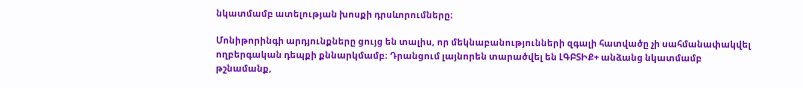նկատմամբ ատելության խոսքի դրսևորումները։

Մոնիթորինգի արդյունքները ցույց են տալիս, որ մեկնաբանությունների զգալի հատվածը չի սահմանափակվել ողբերգական դեպքի քննարկմամբ։ Դրանցում լայնորեն տարածվել են ԼԳԲՏԻՔ+ անձանց նկատմամբ թշնամանք,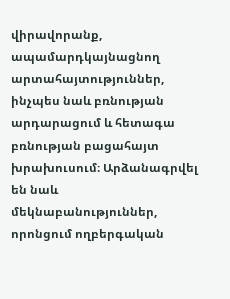վիրավորանք, ապամարդկայնացնող արտահայտություններ, ինչպես նաև բռնության արդարացում և հետագա բռնության բացահայտ խրախուսում։ Արձանագրվել են նաև մեկնաբանություններ, որոնցում ողբերգական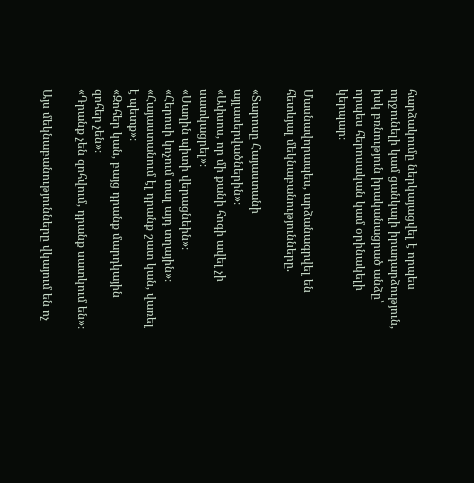հարձակումը ներկայացվել է որպես ողջունելի կամ ցանկալի իրադարձություն, իսկ բռնություն իրականացրած անձը՝ որպես հերոսական կամ օրինակելի կերպար։

Մասնավորապես, արձանագրվել են հետևյալ մեկնաբանությունները.

«Տարոսը Հայաստանի այլասերվածներին»։
«Ափսոս, որ մի քանի հոգի ավել չի սատկացրել»։
«Սաղին պիտի վերացնեին»։
«Հերոսի կոչում տալ այդ տղային»։
«Հայաստանում էլ դրանք շատ կան, վառել է պետք»։
«Զոհեր կան, բայց դրանք մարդկային զոհեր չեն»։
«Դրանք չեն զոհվում, դրանք սատկում են»։

Այս մեկնաբանությունները վկայում են ոչ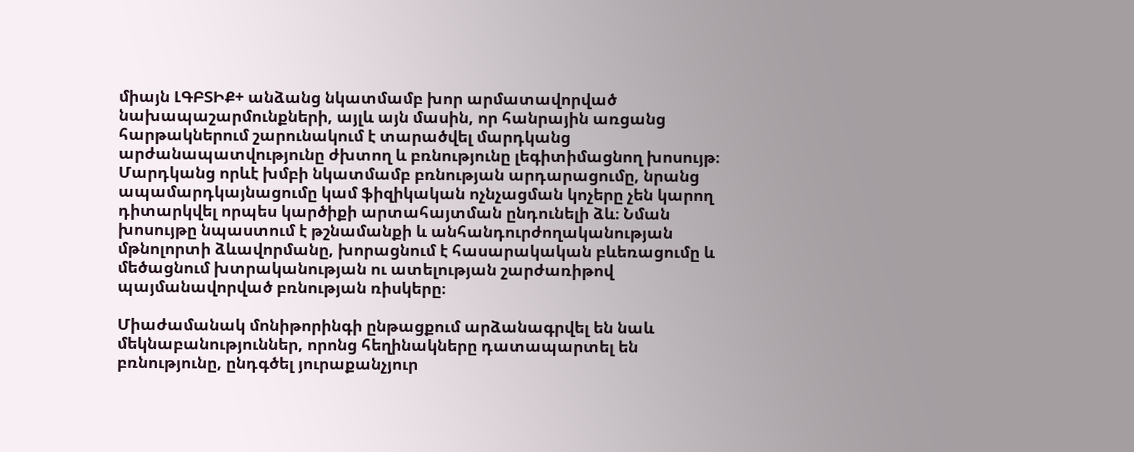միայն ԼԳԲՏԻՔ+ անձանց նկատմամբ խոր արմատավորված նախապաշարմունքների, այլև այն մասին, որ հանրային առցանց հարթակներում շարունակում է տարածվել մարդկանց արժանապատվությունը ժխտող և բռնությունը լեգիտիմացնող խոսույթ։ Մարդկանց որևէ խմբի նկատմամբ բռնության արդարացումը, նրանց ապամարդկայնացումը կամ ֆիզիկական ոչնչացման կոչերը չեն կարող դիտարկվել որպես կարծիքի արտահայտման ընդունելի ձև։ Նման խոսույթը նպաստում է թշնամանքի և անհանդուրժողականության մթնոլորտի ձևավորմանը, խորացնում է հասարակական բևեռացումը և մեծացնում խտրականության ու ատելության շարժառիթով պայմանավորված բռնության ռիսկերը։

Միաժամանակ մոնիթորինգի ընթացքում արձանագրվել են նաև մեկնաբանություններ, որոնց հեղինակները դատապարտել են բռնությունը, ընդգծել յուրաքանչյուր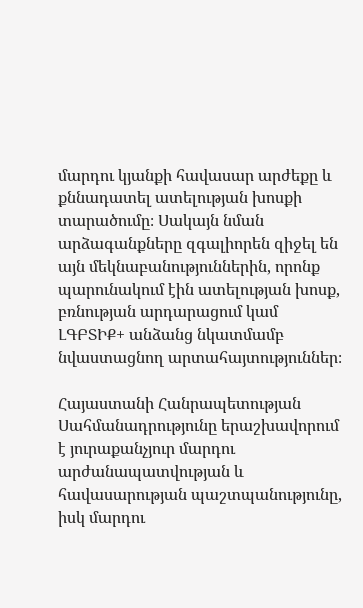մարդու կյանքի հավասար արժեքը և քննադատել ատելության խոսքի տարածումը։ Սակայն նման արձագանքները զգալիորեն զիջել են այն մեկնաբանություններին, որոնք պարունակում էին ատելության խոսք, բռնության արդարացում կամ ԼԳԲՏԻՔ+ անձանց նկատմամբ նվաստացնող արտահայտություններ։

Հայաստանի Հանրապետության Սահմանադրությունը երաշխավորում է յուրաքանչյուր մարդու արժանապատվության և հավասարության պաշտպանությունը, իսկ մարդու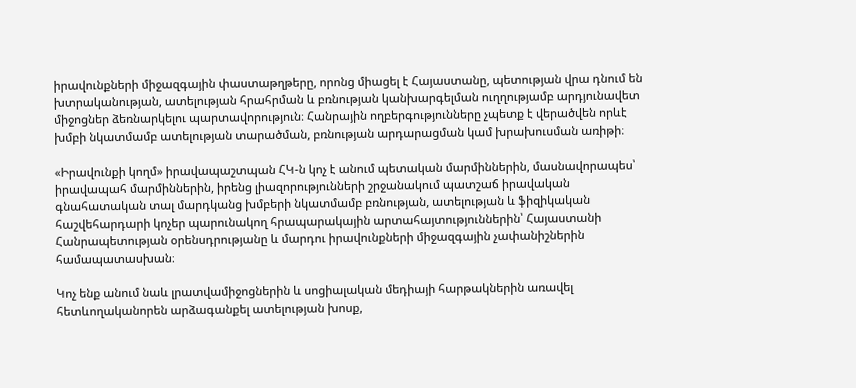իրավունքների միջազգային փաստաթղթերը, որոնց միացել է Հայաստանը, պետության վրա դնում են խտրականության, ատելության հրահրման և բռնության կանխարգելման ուղղությամբ արդյունավետ միջոցներ ձեռնարկելու պարտավորություն։ Հանրային ողբերգությունները չպետք է վերածվեն որևէ խմբի նկատմամբ ատելության տարածման, բռնության արդարացման կամ խրախուսման առիթի։

«Իրավունքի կողմ» իրավապաշտպան ՀԿ-ն կոչ է անում պետական մարմիններին, մասնավորապես՝ իրավապահ մարմիններին, իրենց լիազորությունների շրջանակում պատշաճ իրավական գնահատական տալ մարդկանց խմբերի նկատմամբ բռնության, ատելության և ֆիզիկական հաշվեհարդարի կոչեր պարունակող հրապարակային արտահայտություններին՝ Հայաստանի Հանրապետության օրենսդրությանը և մարդու իրավունքների միջազգային չափանիշներին համապատասխան։

Կոչ ենք անում նաև լրատվամիջոցներին և սոցիալական մեդիայի հարթակներին առավել հետևողականորեն արձագանքել ատելության խոսք,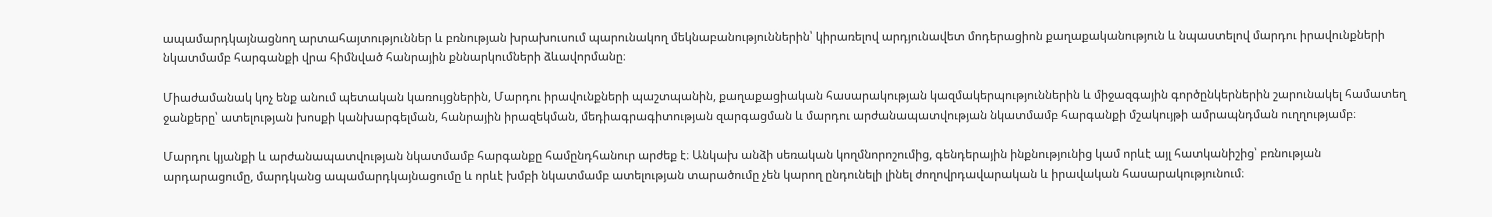ապամարդկայնացնող արտահայտություններ և բռնության խրախուսում պարունակող մեկնաբանություններին՝ կիրառելով արդյունավետ մոդերացիոն քաղաքականություն և նպաստելով մարդու իրավունքների նկատմամբ հարգանքի վրա հիմնված հանրային քննարկումների ձևավորմանը։

Միաժամանակ կոչ ենք անում պետական կառույցներին, Մարդու իրավունքների պաշտպանին, քաղաքացիական հասարակության կազմակերպություններին և միջազգային գործընկերներին շարունակել համատեղ ջանքերը՝ ատելության խոսքի կանխարգելման, հանրային իրազեկման, մեդիագրագիտության զարգացման և մարդու արժանապատվության նկատմամբ հարգանքի մշակույթի ամրապնդման ուղղությամբ։

Մարդու կյանքի և արժանապատվության նկատմամբ հարգանքը համընդհանուր արժեք է։ Անկախ անձի սեռական կողմնորոշումից, գենդերային ինքնությունից կամ որևէ այլ հատկանիշից՝ բռնության արդարացումը, մարդկանց ապամարդկայնացումը և որևէ խմբի նկատմամբ ատելության տարածումը չեն կարող ընդունելի լինել ժողովրդավարական և իրավական հասարակությունում։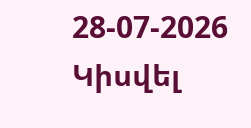28-07-2026
Կիսվել